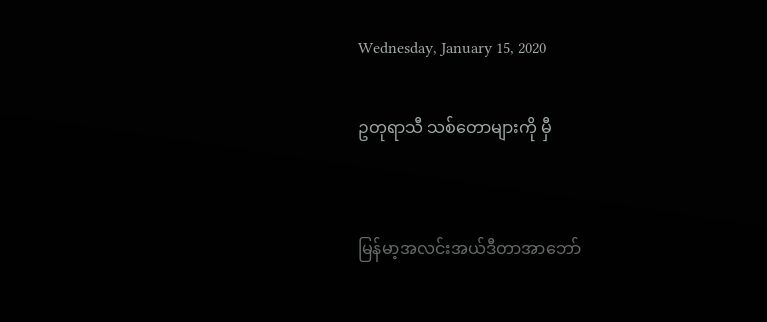Wednesday, January 15, 2020

ဥတုရာသီ သစ်တောများကို မှီ


မြန်မာ့အလင်းအယ်ဒီတာအာဘော်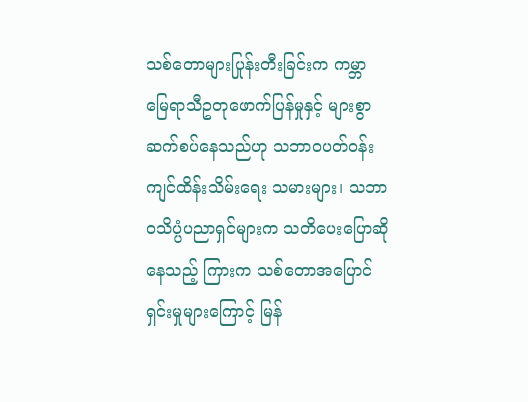သစ်တောများပြုန်းတီးခြင်းက ကမ္ဘာမြေရာသီဥတုဖောက်ပြန်မှုနှင့် များစွာဆက်စပ်နေသည်ဟု သဘာ၀ပတ်ဝန်းကျင်ထိန်းသိမ်းရေး သမားများ၊ သဘာ၀သိပ္ပံပညာရှင်များက သတိပေးပြောဆိုနေသည့် ကြားက သစ်တောအပြောင်ရှင်းမှုများကြောင့် မြန်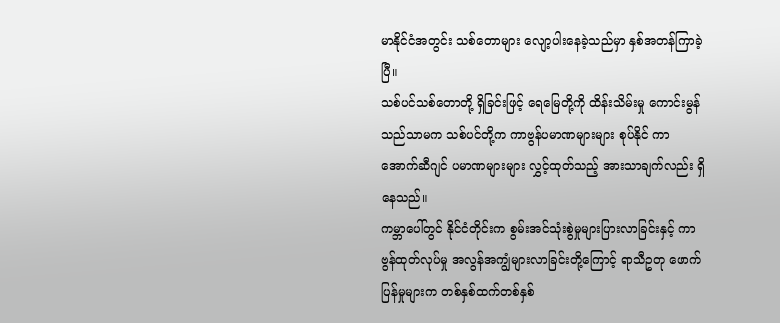မာနိုင်ငံအတွင်း သစ်တောများ လျော့ပါးနေခဲ့သည်မှာ နှစ်အတန်ကြာခဲ့ပြီ။
သစ်ပင်သစ်တောတို့ ရှိခြင်းဖြင့် ရေမြေတို့ကို ထိန်းသိမ်းမှု ကောင်းမွန်သည်သာမက သစ်ပင်တို့က ကာဗွန်ပမာဏများများ စုပ်နိုင် ကာ အောက်ဆီဂျင် ပမာဏများများ လွှင့်ထုတ်သည့် အားသာချက်လည်း ရှိနေသည်။
ကမ္ဘာပေါ်တွင် နိုင်ငံတိုင်းက စွမ်းအင်သုံးစွဲမှုများပြားလာခြင်းနှင့် ကာဗွန်ထုတ်လုပ်မှု အလွန်အကျွံများလာခြင်းတို့ကြောင့် ရာသီဥတု ဖောက်ပြန်မှုများက တစ်နှစ်ထက်တစ်နှစ်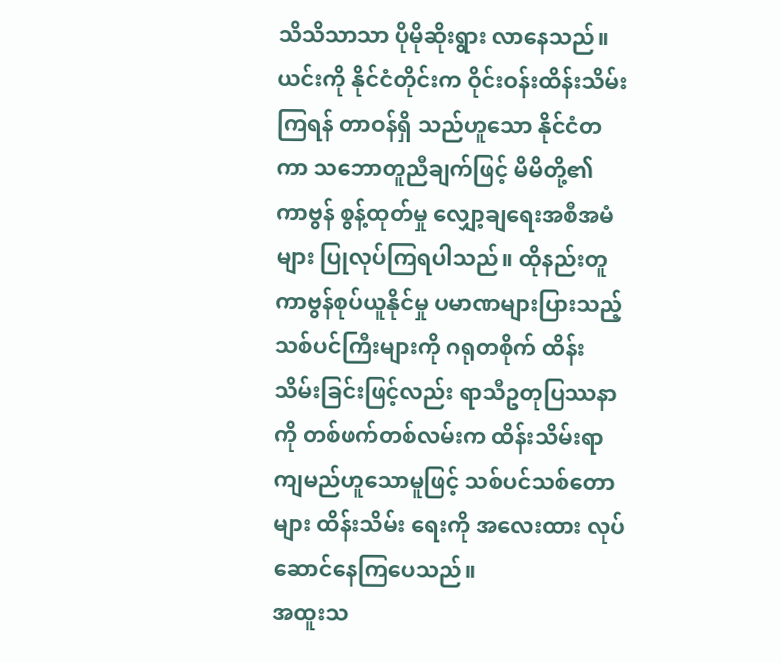သိသိသာသာ ပိုမိုဆိုးရွား လာနေသည်။ ယင်းကို နိုင်ငံတိုင်းက ဝိုင်းဝန်းထိန်းသိမ်းကြရန် တာဝန်ရှိ သည်ဟူသော နိုင်ငံတကာ သဘောတူညီချက်ဖြင့် မိမိတို့၏ ကာဗွန် စွန့်ထုတ်မှု လျှော့ချရေးအစီအမံများ ပြုလုပ်ကြရပါသည်။ ထိုနည်းတူ ကာဗွန်စုပ်ယူနိုင်မှု ပမာဏများပြားသည့် သစ်ပင်ကြီးများကို ဂရုတစိုက် ထိန်းသိမ်းခြင်းဖြင့်လည်း ရာသီဥတုပြဿနာကို တစ်ဖက်တစ်လမ်းက ထိန်းသိမ်းရာကျမည်ဟူသောမူဖြင့် သစ်ပင်သစ်တောများ ထိန်းသိမ်း ရေးကို အလေးထား လုပ်ဆောင်နေကြပေသည်။
အထူးသ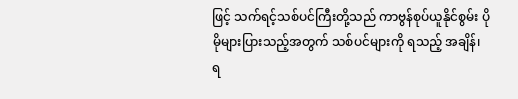ဖြင့် သက်ရင့်သစ်ပင်ကြီးတို့သည် ကာဗွန်စုပ်ယူနိုင်စွမ်း ပိုမိုများပြားသည့်အတွက် သစ်ပင်များကို ရသည့် အချိန်၊ ရ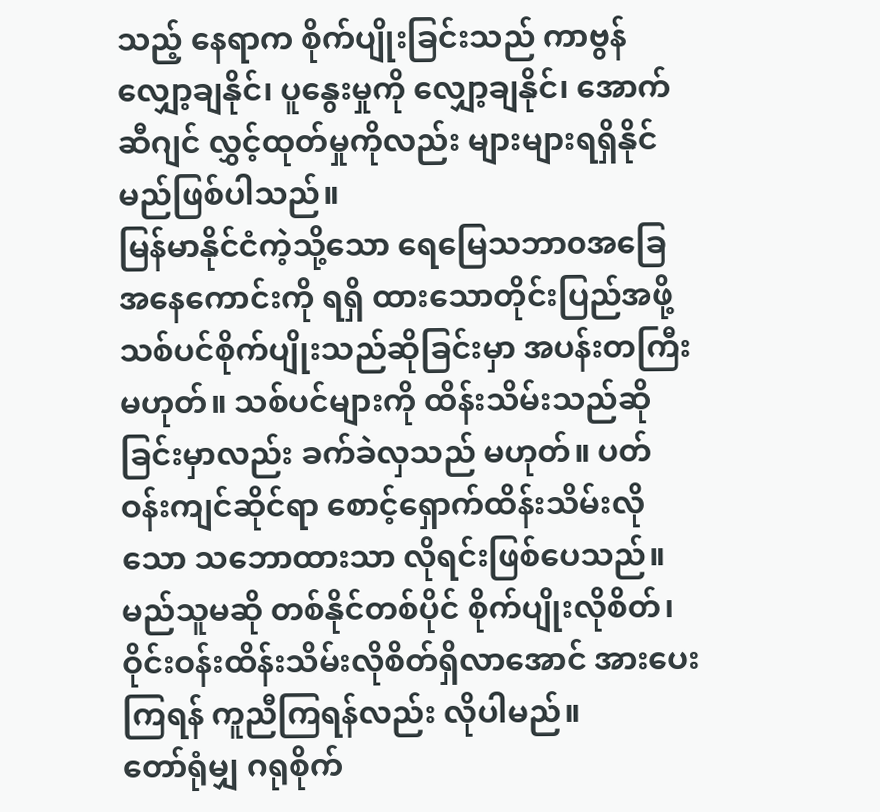သည့် နေရာက စိုက်ပျိုးခြင်းသည် ကာဗွန်လျှော့ချနိုင်၊ ပူနွေးမှုကို လျှော့ချနိုင်၊ အောက်ဆီဂျင် လွှင့်ထုတ်မှုကိုလည်း များများရရှိနိုင်မည်ဖြစ်ပါသည်။
မြန်မာနိုင်ငံကဲ့သို့သော ရေမြေသဘာ၀အခြေအနေကောင်းကို ရရှိ ထားသောတိုင်းပြည်အဖို့ သစ်ပင်စိုက်ပျိုးသည်ဆိုခြင်းမှာ အပန်းတကြီး မဟုတ်။ သစ်ပင်များကို ထိန်းသိမ်းသည်ဆိုခြင်းမှာလည်း ခက်ခဲလှသည် မဟုတ်။ ပတ်ဝန်းကျင်ဆိုင်ရာ စောင့်ရှောက်ထိန်းသိမ်းလိုသော သဘောထားသာ လိုရင်းဖြစ်ပေသည်။ မည်သူမဆို တစ်နိုင်တစ်ပိုင် စိုက်ပျိုးလိုစိတ်၊ ဝိုင်းဝန်းထိန်းသိမ်းလိုစိတ်ရှိလာအောင် အားပေးကြရန် ကူညီကြရန်လည်း လိုပါမည်။
တော်ရုံမျှ ဂရုစိုက်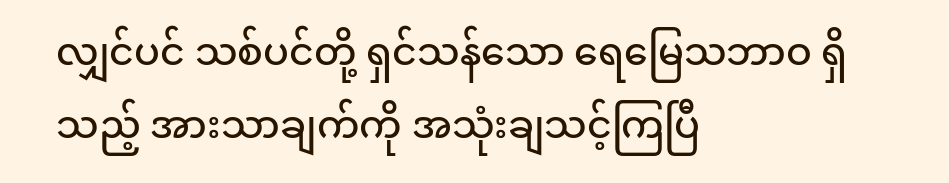လျှင်ပင် သစ်ပင်တို့ ရှင်သန်သော ရေမြေသဘာဝ ရှိသည့် အားသာချက်ကို အသုံးချသင့်ကြပြီ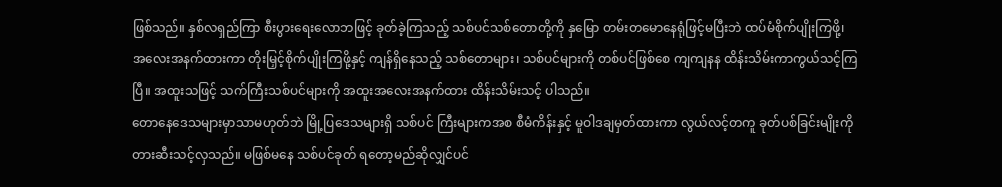ဖြစ်သည်။ နှစ်လရှည်ကြာ စီးပွားရေးလောဘဖြင့် ခုတ်ခဲ့ကြသည့် သစ်ပင်သစ်တောတို့ကို နှမြော တမ်းတမောနေရုံဖြင့်မပြီးဘဲ ထပ်မံစိုက်ပျိုးကြဖို့၊ အလေးအနက်ထားကာ တိုးမြှင့်စိုက်ပျိုးကြဖို့နှင့် ကျန်ရှိနေသည့် သစ်တောများ၊ သစ်ပင်များကို တစ်ပင်ဖြစ်စေ ကျကျနန ထိန်းသိမ်းကာကွယ်သင့်ကြပြီ။ အထူးသဖြင့် သက်ကြီးသစ်ပင်များကို အထူးအလေးအနက်ထား ထိန်းသိမ်းသင့် ပါသည်။
တောနေဒေသများမှာသာမဟုတ်ဘဲ မြို့ပြဒေသများရှိ သစ်ပင် ကြီးများကအစ စီမံကိန်းနှင့် မူဝါဒချမှတ်ထားကာ လွယ်လင့်တကူ ခုတ်ပစ်ခြင်းမျိုးကို တားဆီးသင့်လှသည်။ မဖြစ်မနေ သစ်ပင်ခုတ် ရတော့မည်ဆိုလျှင်ပင်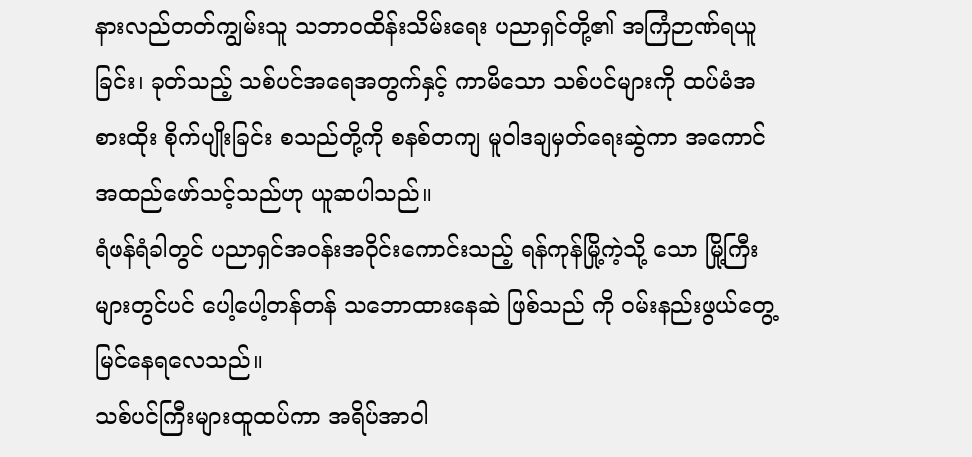နားလည်တတ်ကျွမ်းသူ သဘာ၀ထိန်းသိမ်းရေး ပညာရှင်တို့၏ အကြံဉာဏ်ရယူခြင်း၊ ခုတ်သည့် သစ်ပင်အရေအတွက်နှင့် ကာမိသော သစ်ပင်များကို ထပ်မံအစားထိုး စိုက်ပျိုးခြင်း စသည်တို့ကို စနစ်တကျ မူဝါဒချမှတ်ရေးဆွဲကာ အကောင်အထည်ဖော်သင့်သည်ဟု ယူဆပါသည်။
ရံဖန်ရံခါတွင် ပညာရှင်အဝန်းအဝိုင်းကောင်းသည့် ရန်ကုန်မြို့ကဲ့သို့ သော မြို့ကြီးများတွင်ပင် ပေါ့ပေါ့တန်တန် သဘောထားနေဆဲ ဖြစ်သည် ကို ဝမ်းနည်းဖွယ်တွေ့မြင်နေရလေသည်။
သစ်ပင်ကြီးများထူထပ်ကာ အရိပ်အာဝါ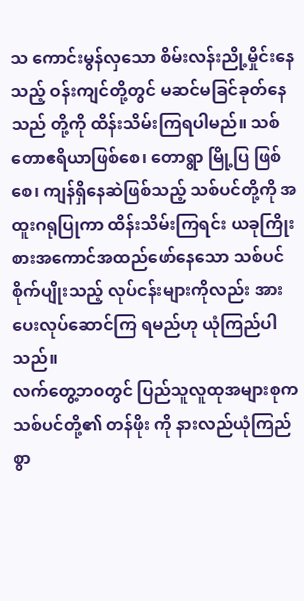သ ကောင်းမွန်လှသော စိမ်းလန်းညို့မှိုင်းနေသည့် ဝန်းကျင်တို့တွင် မဆင်မခြင်ခုတ်နေသည် တို့ကို ထိန်းသိမ်းကြရပါမည်။ သစ်တောဧရိယာဖြစ်စေ၊ တောရွာ မြို့ပြ ဖြစ်စေ၊ ကျန်ရှိနေဆဲဖြစ်သည့် သစ်ပင်တို့ကို အထူးဂရုပြုကာ ထိန်းသိမ်းကြရင်း ယခုကြိုးစားအကောင်အထည်ဖော်နေသော သစ်ပင်စိုက်ပျိုးသည့် လုပ်ငန်းများကိုလည်း အားပေးလုပ်ဆောင်ကြ ရမည်ဟု ယုံကြည်ပါသည်။
လက်တွေ့ဘ၀တွင် ပြည်သူလူထုအများစုက သစ်ပင်တို့၏ တန်ဖိုး ကို နားလည်ယုံကြည်စွာ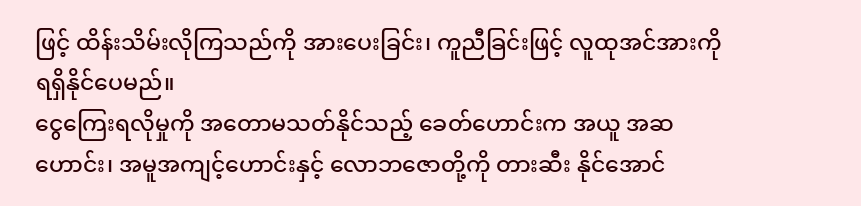ဖြင့် ထိန်းသိမ်းလိုကြသည်ကို အားပေးခြင်း၊ ကူညီခြင်းဖြင့် လူထုအင်အားကို ရရှိနိုင်ပေမည်။
ငွေကြေးရလိုမှုကို အတောမသတ်နိုင်သည့် ခေတ်ဟောင်းက အယူ အဆဟောင်း၊ အမူအကျင့်ဟောင်းနှင့် လောဘဇောတို့ကို တားဆီး နိုင်အောင်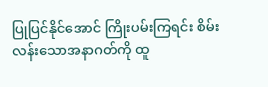ပြုပြင်နိုင်အောင် ကြိုးပမ်းကြရင်း စိမ်းလန်းသောအနာဂတ်ကို ထူ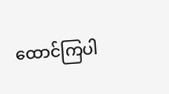ထောင်ကြပါ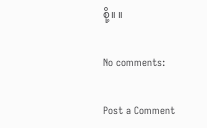စို့။ ။

No comments:

Post a Comment